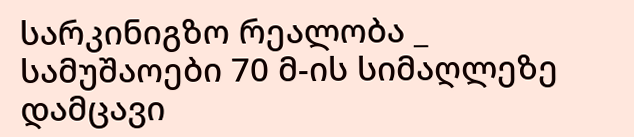სარკინიგზო რეალობა _ სამუშაოები 70 მ-ის სიმაღლეზე დამცავი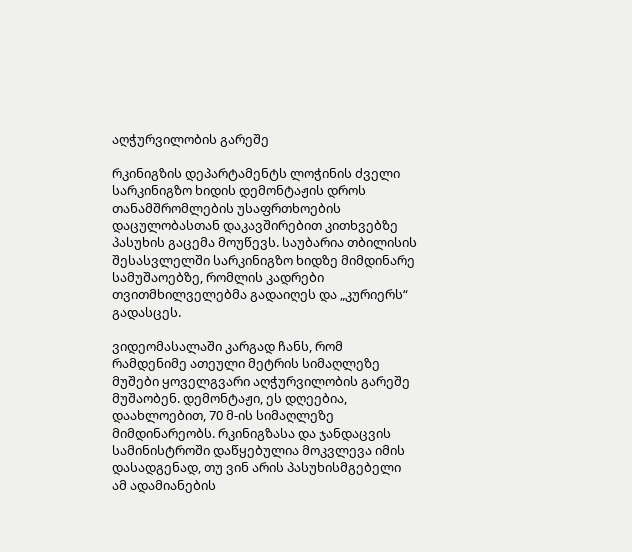აღჭურვილობის გარეშე

რკინიგზის დეპარტამენტს ლოჭინის ძველი სარკინიგზო ხიდის დემონტაჟის დროს თანამშრომლების უსაფრთხოების დაცულობასთან დაკავშირებით კითხვებზე პასუხის გაცემა მოუწევს. საუბარია თბილისის შესასვლელში სარკინიგზო ხიდზე მიმდინარე სამუშაოებზე, რომლის კადრები თვითმხილველებმა გადაიღეს და „კურიერს“ გადასცეს.

ვიდეომასალაში კარგად ჩანს, რომ რამდენიმე ათეული მეტრის სიმაღლეზე მუშები ყოველგვარი აღჭურვილობის გარეშე მუშაობენ. დემონტაჟი, ეს დღეებია, დაახლოებით, 70 მ-ის სიმაღლეზე მიმდინარეობს. რკინიგზასა და ჯანდაცვის სამინისტროში დაწყებულია მოკვლევა იმის დასადგენად, თუ ვინ არის პასუხისმგებელი ამ ადამიანების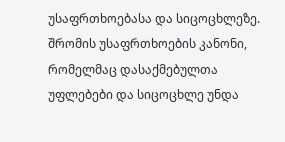უსაფრთხოებასა და სიცოცხლეზე.
შრომის უსაფრთხოების კანონი, რომელმაც დასაქმებულთა უფლებები და სიცოცხლე უნდა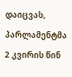დაიცვას, პარლამენტმა 2 კვირის წინ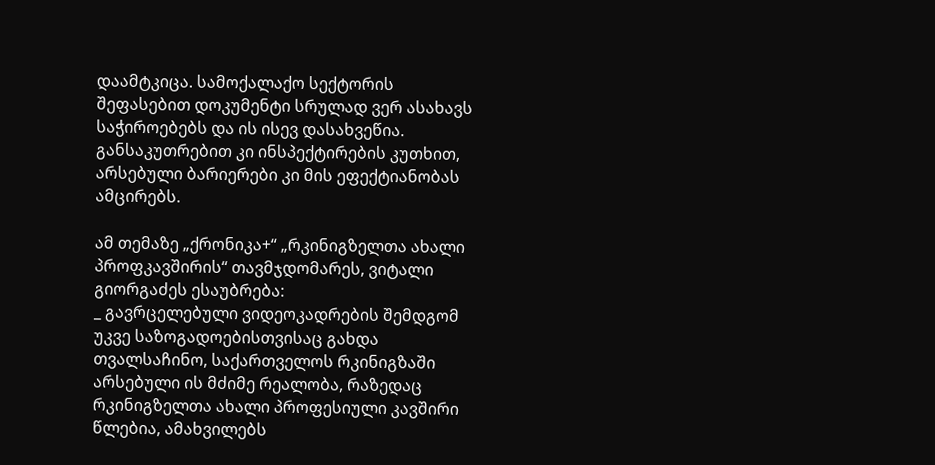დაამტკიცა. სამოქალაქო სექტორის შეფასებით დოკუმენტი სრულად ვერ ასახავს საჭიროებებს და ის ისევ დასახვეწია. განსაკუთრებით კი ინსპექტირების კუთხით, არსებული ბარიერები კი მის ეფექტიანობას ამცირებს.

ამ თემაზე „ქრონიკა+“ „რკინიგზელთა ახალი პროფკავშირის“ თავმჯდომარეს, ვიტალი გიორგაძეს ესაუბრება:
_ გავრცელებული ვიდეოკადრების შემდგომ უკვე საზოგადოებისთვისაც გახდა თვალსაჩინო, საქართველოს რკინიგზაში არსებული ის მძიმე რეალობა, რაზედაც რკინიგზელთა ახალი პროფესიული კავშირი წლებია, ამახვილებს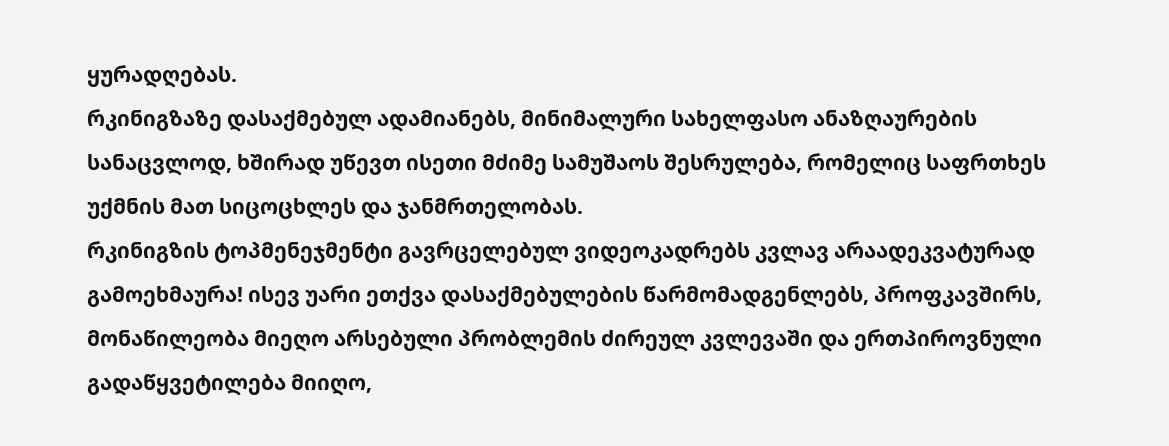ყურადღებას.
რკინიგზაზე დასაქმებულ ადამიანებს, მინიმალური სახელფასო ანაზღაურების სანაცვლოდ, ხშირად უწევთ ისეთი მძიმე სამუშაოს შესრულება, რომელიც საფრთხეს უქმნის მათ სიცოცხლეს და ჯანმრთელობას.
რკინიგზის ტოპმენეჯმენტი გავრცელებულ ვიდეოკადრებს კვლავ არაადეკვატურად გამოეხმაურა! ისევ უარი ეთქვა დასაქმებულების წარმომადგენლებს, პროფკავშირს, მონაწილეობა მიეღო არსებული პრობლემის ძირეულ კვლევაში და ერთპიროვნული გადაწყვეტილება მიიღო,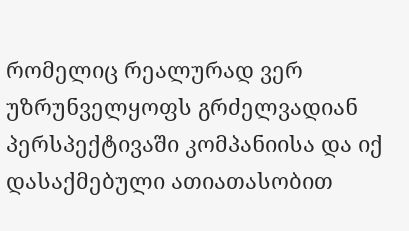რომელიც რეალურად ვერ უზრუნველყოფს გრძელვადიან პერსპექტივაში კომპანიისა და იქ დასაქმებული ათიათასობით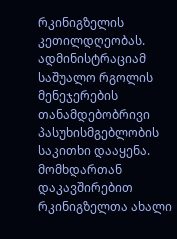რკინიგზელის კეთილდღეობას.
ადმინისტრაციამ საშუალო რგოლის მენეჯერების თანამდებობრივი პასუხისმგებლობის საკითხი დააყენა.
მომხდართან დაკავშირებით რკინიგზელთა ახალი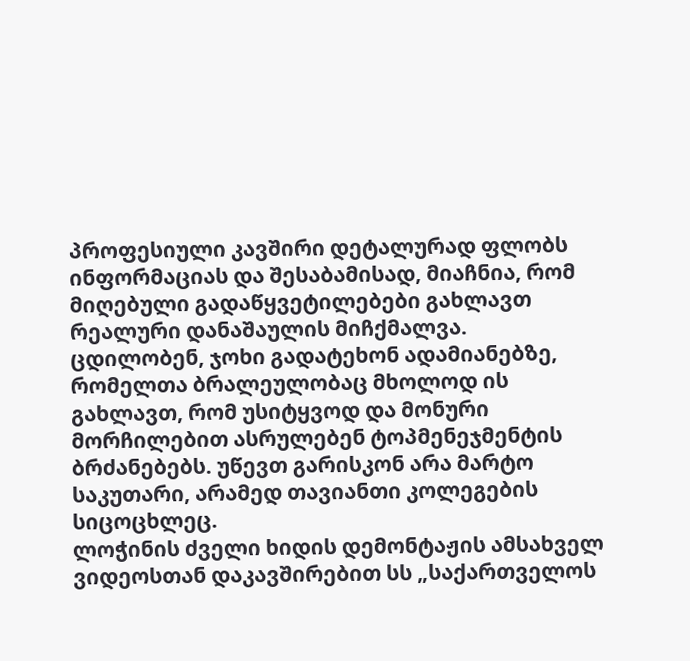პროფესიული კავშირი დეტალურად ფლობს ინფორმაციას და შესაბამისად, მიაჩნია, რომ მიღებული გადაწყვეტილებები გახლავთ რეალური დანაშაულის მიჩქმალვა.
ცდილობენ, ჯოხი გადატეხონ ადამიანებზე, რომელთა ბრალეულობაც მხოლოდ ის გახლავთ, რომ უსიტყვოდ და მონური მორჩილებით ასრულებენ ტოპმენეჯმენტის ბრძანებებს. უწევთ გარისკონ არა მარტო საკუთარი, არამედ თავიანთი კოლეგების სიცოცხლეც.
ლოჭინის ძველი ხიდის დემონტაჟის ამსახველ ვიდეოსთან დაკავშირებით სს „საქართველოს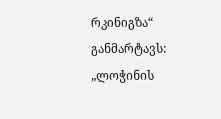რკინიგზა“ განმარტავს:
„ლოჭინის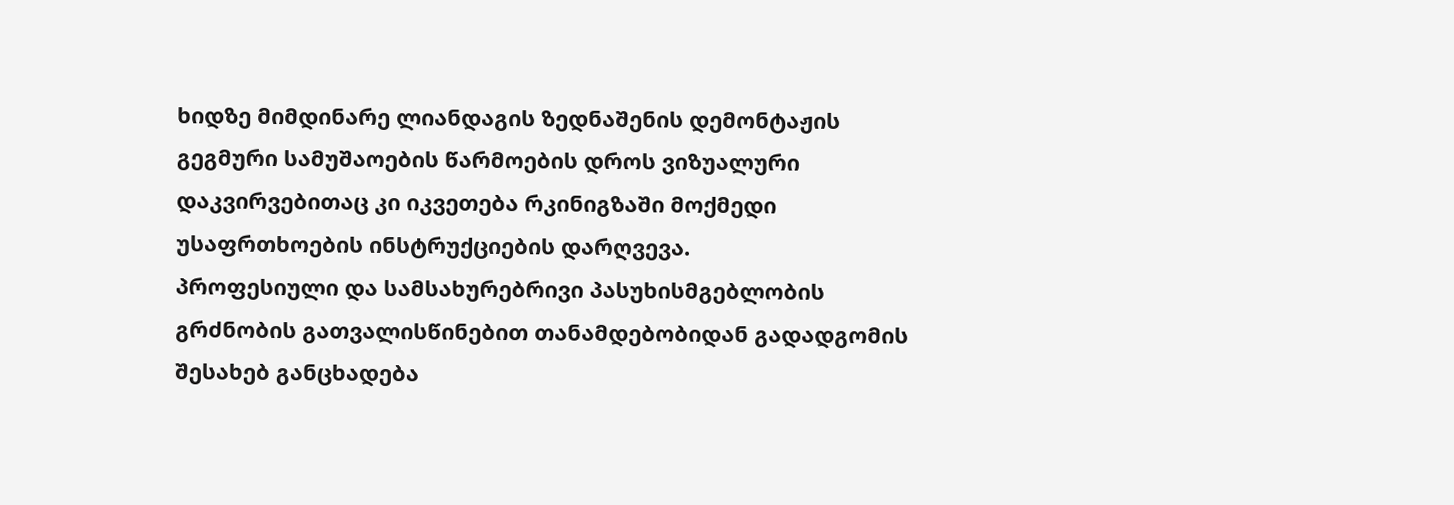ხიდზე მიმდინარე ლიანდაგის ზედნაშენის დემონტაჟის გეგმური სამუშაოების წარმოების დროს ვიზუალური დაკვირვებითაც კი იკვეთება რკინიგზაში მოქმედი უსაფრთხოების ინსტრუქციების დარღვევა.
პროფესიული და სამსახურებრივი პასუხისმგებლობის გრძნობის გათვალისწინებით თანამდებობიდან გადადგომის შესახებ განცხადება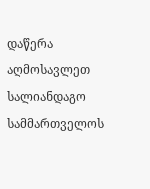დაწერა აღმოსავლეთ სალიანდაგო სამმართველოს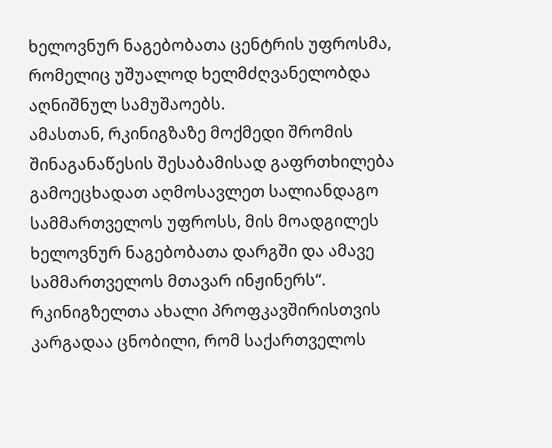ხელოვნურ ნაგებობათა ცენტრის უფროსმა, რომელიც უშუალოდ ხელმძღვანელობდა აღნიშნულ სამუშაოებს.
ამასთან, რკინიგზაზე მოქმედი შრომის შინაგანაწესის შესაბამისად გაფრთხილება გამოეცხადათ აღმოსავლეთ სალიანდაგო სამმართველოს უფროსს, მის მოადგილეს ხელოვნურ ნაგებობათა დარგში და ამავე სამმართველოს მთავარ ინჟინერს“.
რკინიგზელთა ახალი პროფკავშირისთვის კარგადაა ცნობილი, რომ საქართველოს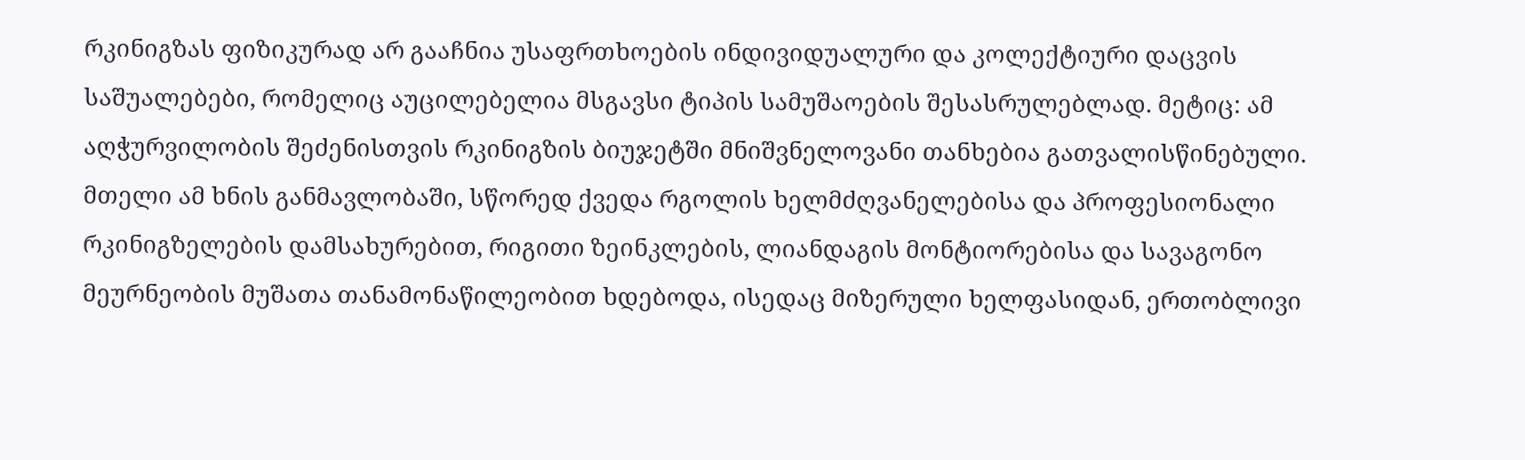რკინიგზას ფიზიკურად არ გააჩნია უსაფრთხოების ინდივიდუალური და კოლექტიური დაცვის საშუალებები, რომელიც აუცილებელია მსგავსი ტიპის სამუშაოების შესასრულებლად. მეტიც: ამ აღჭურვილობის შეძენისთვის რკინიგზის ბიუჯეტში მნიშვნელოვანი თანხებია გათვალისწინებული.
მთელი ამ ხნის განმავლობაში, სწორედ ქვედა რგოლის ხელმძღვანელებისა და პროფესიონალი რკინიგზელების დამსახურებით, რიგითი ზეინკლების, ლიანდაგის მონტიორებისა და სავაგონო მეურნეობის მუშათა თანამონაწილეობით ხდებოდა, ისედაც მიზერული ხელფასიდან, ერთობლივი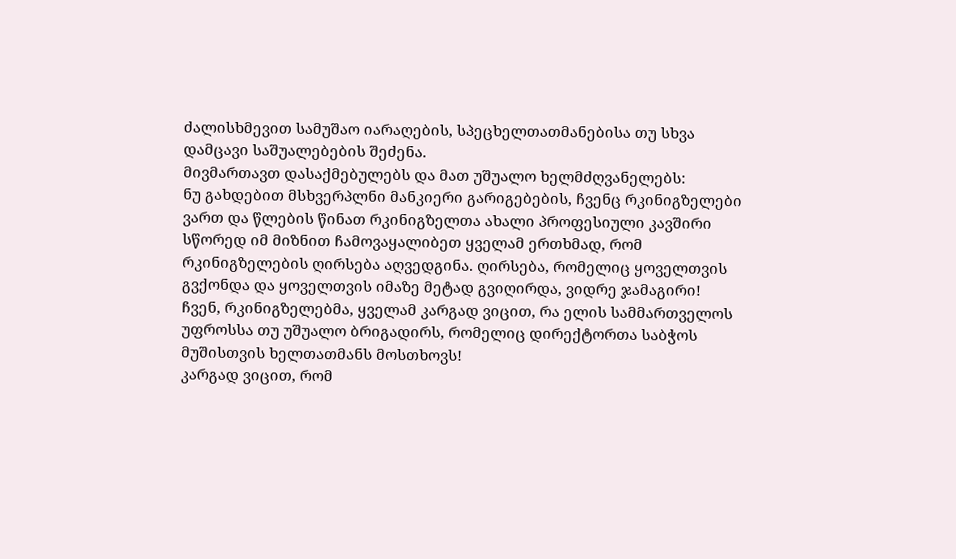ძალისხმევით სამუშაო იარაღების, სპეცხელთათმანებისა თუ სხვა დამცავი საშუალებების შეძენა.
მივმართავთ დასაქმებულებს და მათ უშუალო ხელმძღვანელებს:
ნუ გახდებით მსხვერპლნი მანკიერი გარიგებების, ჩვენც რკინიგზელები ვართ და წლების წინათ რკინიგზელთა ახალი პროფესიული კავშირი სწორედ იმ მიზნით ჩამოვაყალიბეთ ყველამ ერთხმად, რომ რკინიგზელების ღირსება აღვედგინა. ღირსება, რომელიც ყოველთვის გვქონდა და ყოველთვის იმაზე მეტად გვიღირდა, ვიდრე ჯამაგირი!
ჩვენ, რკინიგზელებმა, ყველამ კარგად ვიცით, რა ელის სამმართველოს უფროსსა თუ უშუალო ბრიგადირს, რომელიც დირექტორთა საბჭოს მუშისთვის ხელთათმანს მოსთხოვს!
კარგად ვიცით, რომ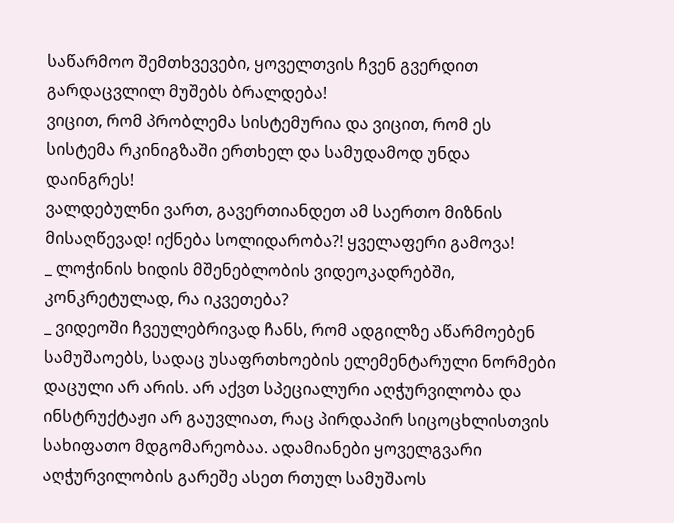საწარმოო შემთხვევები, ყოველთვის ჩვენ გვერდით გარდაცვლილ მუშებს ბრალდება!
ვიცით, რომ პრობლემა სისტემურია და ვიცით, რომ ეს სისტემა რკინიგზაში ერთხელ და სამუდამოდ უნდა დაინგრეს!
ვალდებულნი ვართ, გავერთიანდეთ ამ საერთო მიზნის მისაღწევად! იქნება სოლიდარობა?! ყველაფერი გამოვა!
_ ლოჭინის ხიდის მშენებლობის ვიდეოკადრებში, კონკრეტულად, რა იკვეთება?
_ ვიდეოში ჩვეულებრივად ჩანს, რომ ადგილზე აწარმოებენ სამუშაოებს, სადაც უსაფრთხოების ელემენტარული ნორმები დაცული არ არის. არ აქვთ სპეციალური აღჭურვილობა და ინსტრუქტაჟი არ გაუვლიათ, რაც პირდაპირ სიცოცხლისთვის სახიფათო მდგომარეობაა. ადამიანები ყოველგვარი აღჭურვილობის გარეშე ასეთ რთულ სამუშაოს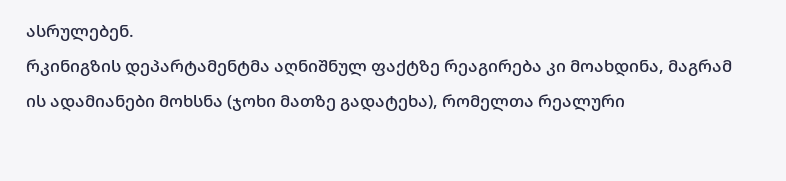ასრულებენ.
რკინიგზის დეპარტამენტმა აღნიშნულ ფაქტზე რეაგირება კი მოახდინა, მაგრამ ის ადამიანები მოხსნა (ჯოხი მათზე გადატეხა), რომელთა რეალური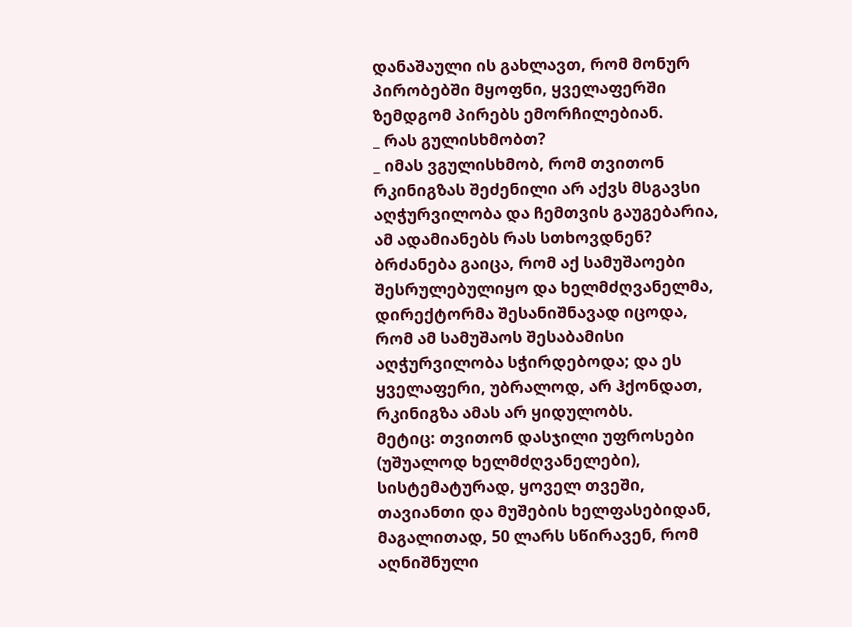დანაშაული ის გახლავთ, რომ მონურ პირობებში მყოფნი, ყველაფერში ზემდგომ პირებს ემორჩილებიან.
_ რას გულისხმობთ?
_ იმას ვგულისხმობ, რომ თვითონ რკინიგზას შეძენილი არ აქვს მსგავსი აღჭურვილობა და ჩემთვის გაუგებარია, ამ ადამიანებს რას სთხოვდნენ? ბრძანება გაიცა, რომ აქ სამუშაოები შესრულებულიყო და ხელმძღვანელმა, დირექტორმა შესანიშნავად იცოდა, რომ ამ სამუშაოს შესაბამისი აღჭურვილობა სჭირდებოდა; და ეს ყველაფერი, უბრალოდ, არ ჰქონდათ, რკინიგზა ამას არ ყიდულობს.
მეტიც: თვითონ დასჯილი უფროსები (უშუალოდ ხელმძღვანელები), სისტემატურად, ყოველ თვეში, თავიანთი და მუშების ხელფასებიდან, მაგალითად, 50 ლარს სწირავენ, რომ აღნიშნული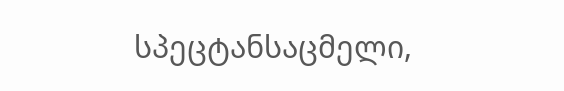სპეცტანსაცმელი,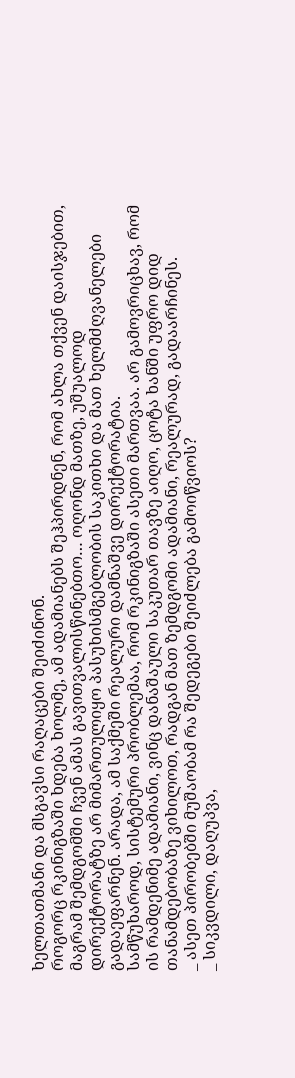ხელთათმანი და მსგავსი რაღაცები შეიძინონ.
როგორც რკინიგზაში ხდება ხოლმე, ამ ადამიანებს შეჰპირდნენ, რომ ახლა თქვენ დაისჯებით, მაგრამ შემდგომში ჩვენ ამას გავითვალისწინებთო… ოღონდ მათზე, უშუალოდ დირექტორატზე არ მიმართულიყო პასუხისმგებლობის საკითხი და მათ ხელმძღვანელები გადაეფარნენ. არადა, ამ საქმეში რეალური დამნაშვე დირექტორატია.
სამწუხაროდ, სისტემური პრობლემაა, რომ რკინიგზაში ასეთი მართვაა. არ გამოვრიცხავ, რომ ის რამდენიმე ადამიანი, ვინც დანაშაული საკუთარ თავზე აიღო, ცოტა ხანში უფრო დიდ თანამდებობაზე ვიხილოთ, რადგან მათ ზემდგომი ადამიანი, რეალურად, გადაარჩინეს.
_ ასეთ პირობებში მუშაობამ რა შედეგები შეიძლება გამოიწვიოს?
_ სიკვდილი, დაღუპვა,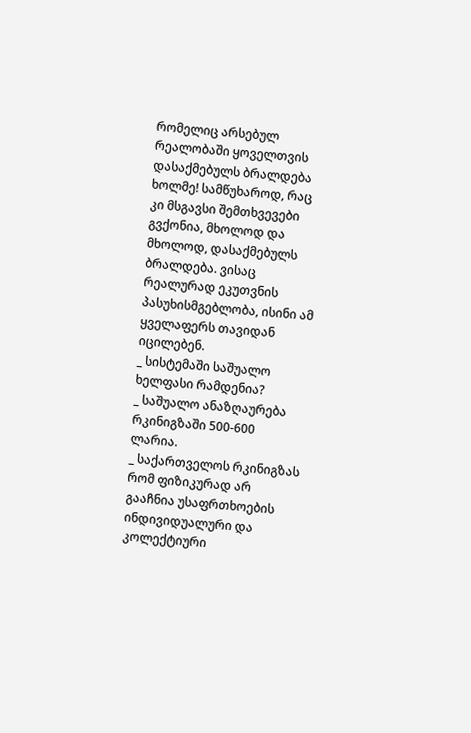რომელიც არსებულ რეალობაში ყოველთვის დასაქმებულს ბრალდება ხოლმე! სამწუხაროდ, რაც კი მსგავსი შემთხვევები გვქონია, მხოლოდ და მხოლოდ, დასაქმებულს ბრალდება. ვისაც რეალურად ეკუთვნის პასუხისმგებლობა, ისინი ამ ყველაფერს თავიდან იცილებენ.
_ სისტემაში საშუალო ხელფასი რამდენია?
_ საშუალო ანაზღაურება რკინიგზაში 500-600 ლარია.
_ საქართველოს რკინიგზას რომ ფიზიკურად არ გააჩნია უსაფრთხოების ინდივიდუალური და კოლექტიური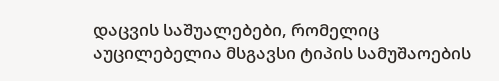დაცვის საშუალებები, რომელიც აუცილებელია მსგავსი ტიპის სამუშაოების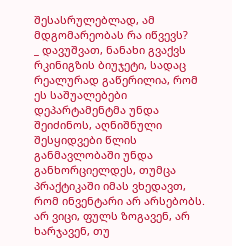შესასრულებლად, ამ მდგომარეობას რა იწვევს?
_ დავუშვათ, ნანახი გვაქვს რკინიგზის ბიუჯეტი, სადაც რეალურად გაწერილია, რომ ეს საშუალებები დეპარტამენტმა უნდა შეიძინოს, აღნიშნული შესყიდვები წლის განმავლობაში უნდა განხორციელდეს, თუმცა პრაქტიკაში იმას ვხედავთ, რომ ინვენტარი არ არსებობს. არ ვიცი, ფულს ზოგავენ, არ ხარჯავენ, თუ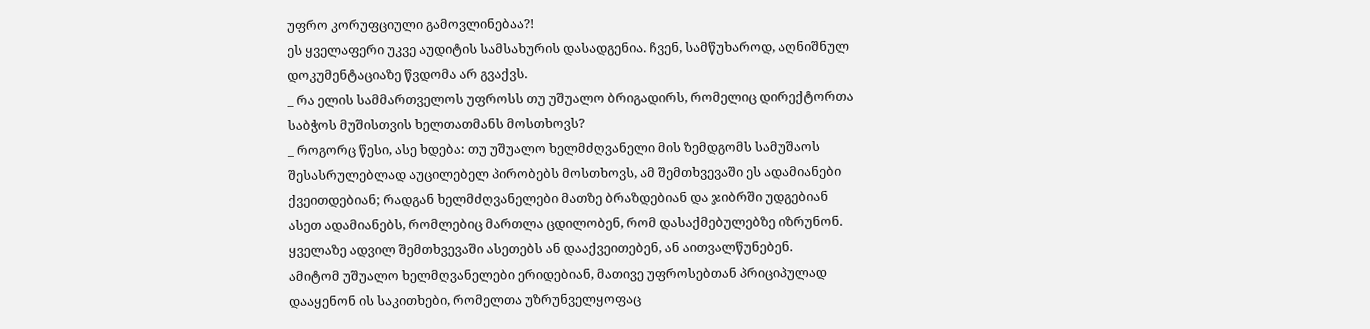უფრო კორუფციული გამოვლინებაა?!
ეს ყველაფერი უკვე აუდიტის სამსახურის დასადგენია. ჩვენ, სამწუხაროდ, აღნიშნულ დოკუმენტაციაზე წვდომა არ გვაქვს.
_ რა ელის სამმართველოს უფროსს თუ უშუალო ბრიგადირს, რომელიც დირექტორთა საბჭოს მუშისთვის ხელთათმანს მოსთხოვს?
_ როგორც წესი, ასე ხდება: თუ უშუალო ხელმძღვანელი მის ზემდგომს სამუშაოს შესასრულებლად აუცილებელ პირობებს მოსთხოვს, ამ შემთხვევაში ეს ადამიანები ქვეითდებიან; რადგან ხელმძღვანელები მათზე ბრაზდებიან და ჯიბრში უდგებიან ასეთ ადამიანებს, რომლებიც მართლა ცდილობენ, რომ დასაქმებულებზე იზრუნონ. ყველაზე ადვილ შემთხვევაში ასეთებს ან დააქვეითებენ, ან აითვალწუნებენ.
ამიტომ უშუალო ხელმღვანელები ერიდებიან, მათივე უფროსებთან პრიციპულად დააყენონ ის საკითხები, რომელთა უზრუნველყოფაც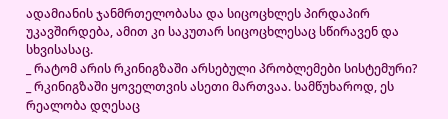ადამიანის ჯანმრთელობასა და სიცოცხლეს პირდაპირ უკავშირდება, ამით კი საკუთარ სიცოცხლესაც სწირავენ და სხვისასაც.
_ რატომ არის რკინიგზაში არსებული პრობლემები სისტემური?
_ რკინიგზაში ყოველთვის ასეთი მართვაა. სამწუხაროდ, ეს რეალობა დღესაც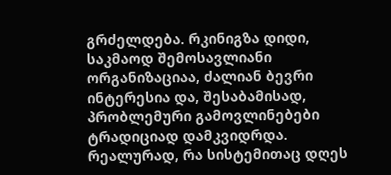გრძელდება. რკინიგზა დიდი, საკმაოდ შემოსავლიანი ორგანიზაციაა, ძალიან ბევრი ინტერესია და, შესაბამისად, პრობლემური გამოვლინებები ტრადიციად დამკვიდრდა. რეალურად, რა სისტემითაც დღეს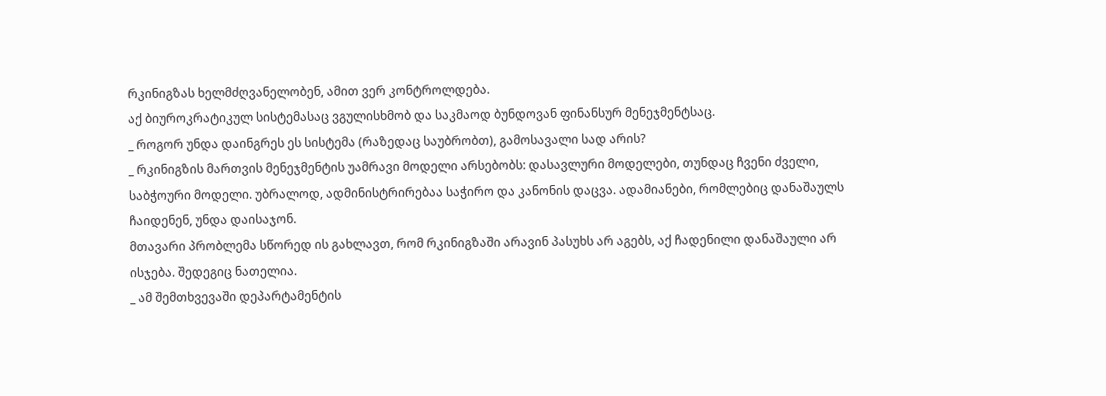რკინიგზას ხელმძღვანელობენ, ამით ვერ კონტროლდება.
აქ ბიუროკრატიკულ სისტემასაც ვგულისხმობ და საკმაოდ ბუნდოვან ფინანსურ მენეჯმენტსაც.
_ როგორ უნდა დაინგრეს ეს სისტემა (რაზედაც საუბრობთ), გამოსავალი სად არის?
_ რკინიგზის მართვის მენეჯმენტის უამრავი მოდელი არსებობს: დასავლური მოდელები, თუნდაც ჩვენი ძველი, საბჭოური მოდელი. უბრალოდ, ადმინისტრირებაა საჭირო და კანონის დაცვა. ადამიანები, რომლებიც დანაშაულს ჩაიდენენ, უნდა დაისაჯონ.
მთავარი პრობლემა სწორედ ის გახლავთ, რომ რკინიგზაში არავინ პასუხს არ აგებს, აქ ჩადენილი დანაშაული არ ისჯება. შედეგიც ნათელია.
_ ამ შემთხვევაში დეპარტამენტის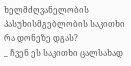ხელმძღვანელობის პასუხისმგებლობის საკითხი რა დონეზე დგას?
_ ჩვენ ეს საკითხი ცალსახად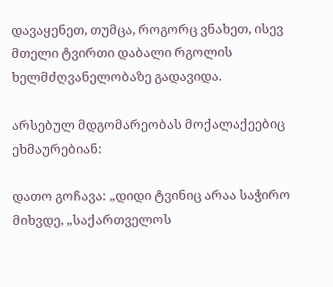დავაყენეთ, თუმცა, როგორც ვნახეთ, ისევ მთელი ტვირთი დაბალი რგოლის ხელმძღვანელობაზე გადავიდა.

არსებულ მდგომარეობას მოქალაქეებიც ეხმაურებიან:

დათო გოჩავა: „დიდი ტვინიც არაა საჭირო მიხვდე, „საქართველოს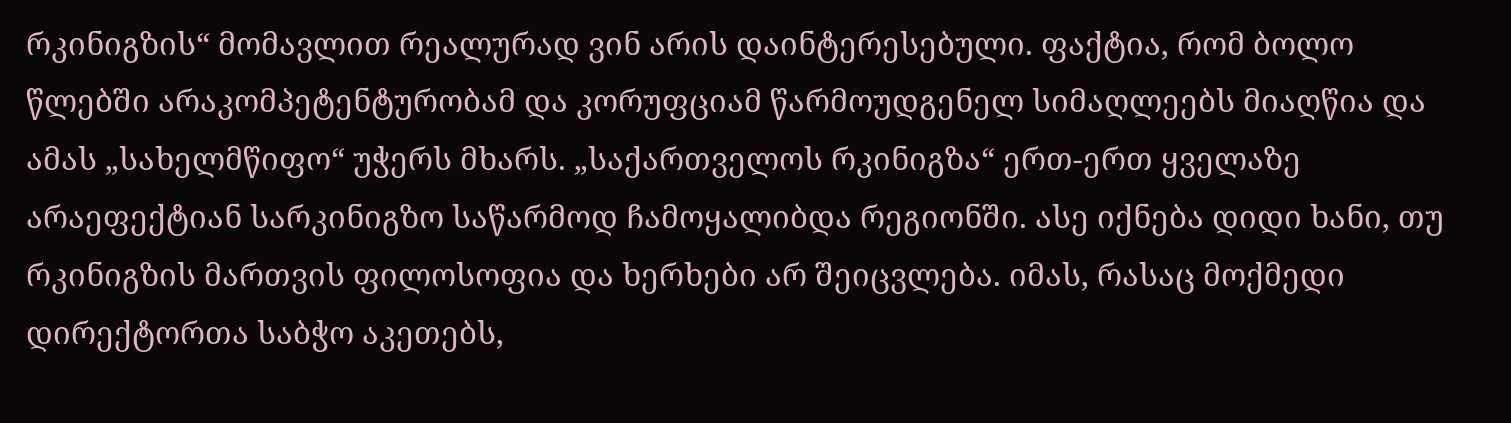რკინიგზის“ მომავლით რეალურად ვინ არის დაინტერესებული. ფაქტია, რომ ბოლო წლებში არაკომპეტენტურობამ და კორუფციამ წარმოუდგენელ სიმაღლეებს მიაღწია და ამას „სახელმწიფო“ უჭერს მხარს. „საქართველოს რკინიგზა“ ერთ-ერთ ყველაზე არაეფექტიან სარკინიგზო საწარმოდ ჩამოყალიბდა რეგიონში. ასე იქნება დიდი ხანი, თუ რკინიგზის მართვის ფილოსოფია და ხერხები არ შეიცვლება. იმას, რასაც მოქმედი დირექტორთა საბჭო აკეთებს,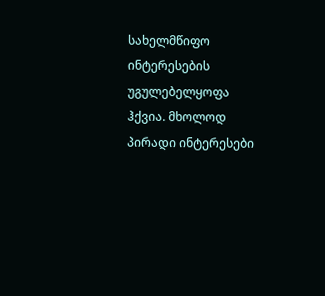სახელმწიფო ინტერესების უგულებელყოფა ჰქვია. მხოლოდ პირადი ინტერესები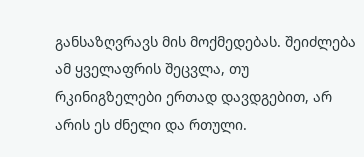განსაზღვრავს მის მოქმედებას. შეიძლება ამ ყველაფრის შეცვლა, თუ რკინიგზელები ერთად დავდგებით, არ არის ეს ძნელი და რთული.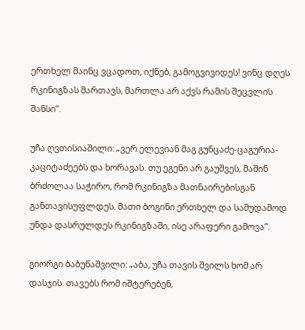ერთხელ მაინც ვცადოთ, იქნებ, გამოგვივიდეს! ვინც დღეს რკინიგზას მართავს, მართლა არ აქვს რამის შეცვლის შანსი“.

უჩა ღვთისიაშილი: „ვერ ელევიან მაგ გუნცაძე-ცაგურია-კაციტაძეებს და ხორავას. თუ ეგენი არ გაუშვეს, მაშინ ბრძოლაა საჭირო, რომ რკინიგზა მათნაირებისგან განთავისუფლდეს. მათი ბოგინი ერთხელ და სამუდამოდ უნდა დასრულდეს რკინიგზაში, ისე არაფერი გამოვა“.

გიორგი ბაბუნაშვილი: „აბა, უჩა თავის შვილს ხომ არ დასჯის. თავებს რომ იშტერებენ,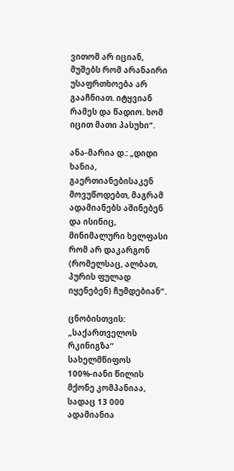ვითომ არ იციან, მუშებს რომ არანაირი უსაფრთხოება არ გააჩნიათ. იტყვიან რამეს და წადიო. ხომ იცით მათი პასუხი“.

ანა-მარია დ.: „დიდი ხანია, გაერთიანებისაკენ მოვუწოდებთ, მაგრამ ადამიანებს აშინებენ და ისინიც, მინიმალური ხელფასი რომ არ დაკარგონ (რომელსაც, ალბათ, პურის ფულად იყენებენ) ჩუმდებიან“.

ცნობისთვის: „საქართველოს რკინიგზა“ სახელმწიფოს 100%-იანი წილის მქონე კომპანიაა, სადაც 13 000 ადამიანია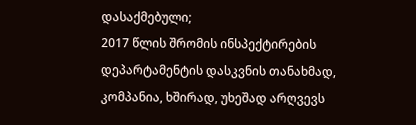დასაქმებული;
2017 წლის შრომის ინსპექტირების დეპარტამენტის დასკვნის თანახმად, კომპანია, ხშირად, უხეშად არღვევს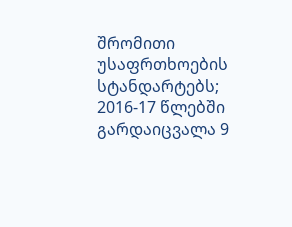შრომითი უსაფრთხოების სტანდარტებს;
2016-17 წლებში გარდაიცვალა 9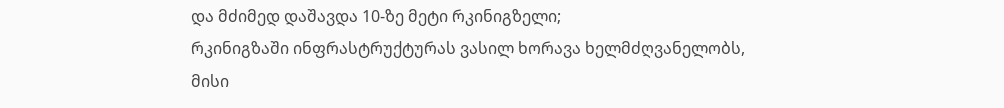და მძიმედ დაშავდა 10-ზე მეტი რკინიგზელი;
რკინიგზაში ინფრასტრუქტურას ვასილ ხორავა ხელმძღვანელობს,
მისი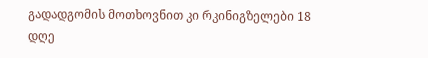გადადგომის მოთხოვნით კი რკინიგზელები 18 დღე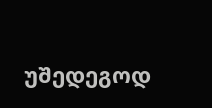უშედეგოდ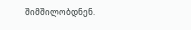შიმშილობდნენ.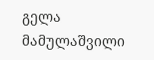გელა მამულაშვილი